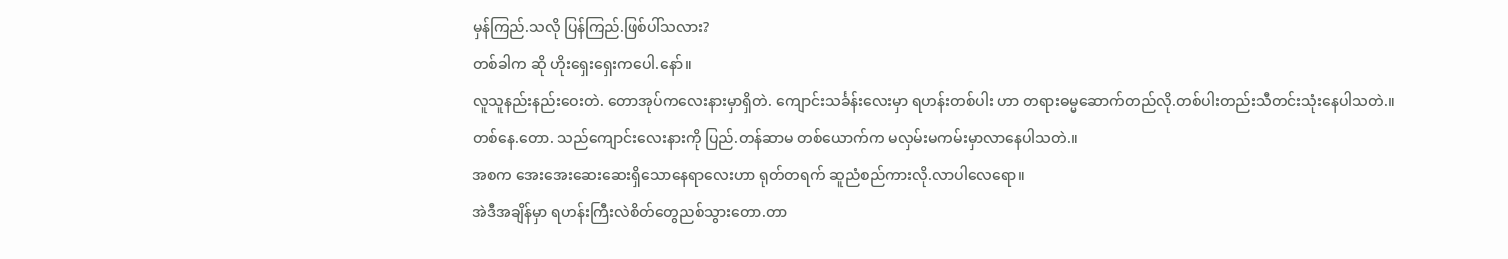မှန်ကြည်.သလို ပြန်ကြည်.ဖြစ်ပါ်သလား?
တစ်ခါက ဆို ဟိုးရှေးရှေးကပေါ.နော်။
လူသူနည်းနည်းဝေးတဲ. တောအုပ်ကလေးနားမှာရှိတဲ. ကျောင်းသင်္ခန်းလေးမှာ ရဟန်းတစ်ပါး ဟာ တရားဓမ္မဆောက်တည်လို.တစ်ပါးတည်းသီတင်းသုံးနေပါသတဲ.။
တစ်နေ.တော. သည်ကျောင်းလေးနားကို ပြည်.တန်ဆာမ တစ်ယောက်က မလှမ်းမကမ်းမှာလာနေပါသတဲ.။
အစက အေးအေးဆေးဆေးရှိသောနေရာလေးဟာ ရုတ်တရက် ဆူညံစည်ကားလို.လာပါလေရော။
အဲဒီအချိန်မှာ ရဟန်းကြီးလဲစိတ်တွေညစ်သွားတော.တာ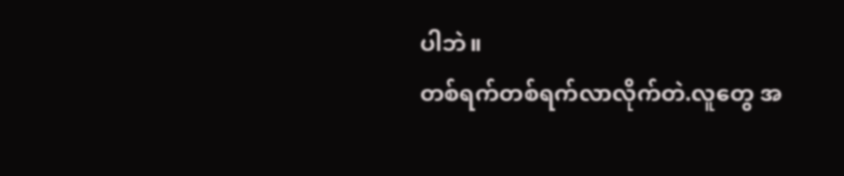ပါဘဲ။
တစ်ရက်တစ်ရက်လာလိုက်တဲ.လူတွေ အ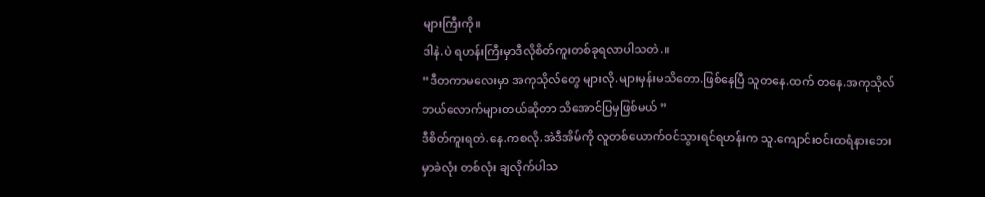များကြီးကို။
ဒါနဲ.ပဲ ရဟန်းကြီးမှာဒီလိုစိတ်ကူးတစ်ခုရလာပါသတဲ.။
“ဒီတကာမလေးမှာ အကုသိုလ်တွေ များလို.များမှန်းမသိတော.ဖြစ်နေပြီ သူတနေ.ထက် တနေ.အကုသိုလ် ဘယ်လောက်များတယ်ဆိုတာ သိအောင်ပြမှဖြစ်မယ် ”
ဒီစိတ်ကူးရတဲ.နေ.ကစလို.အဲဒီအိမ်ကို လူတစ်ယောက်ဝင်သွားရင်ရဟန်းက သူ.ကျောင်းဝင်းထရံနားဘေးမှာခဲလုံး တစ်လုံး ချလိုက်ပါသ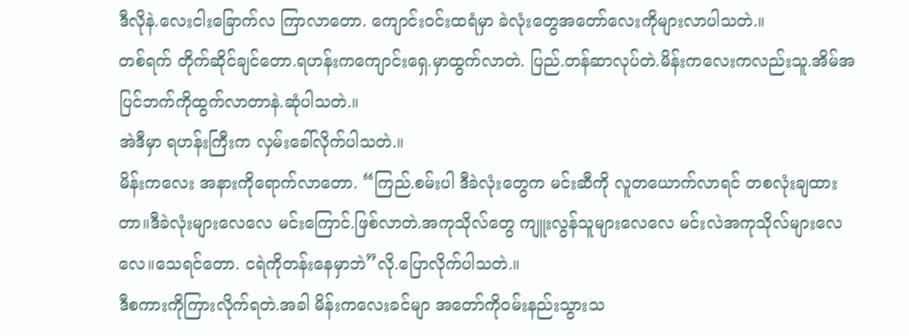ဒီလိုနဲ.လေးငါးခြောက်လ ကြာလာတော. ကျောင်းဝင်းထရံမှာ ခဲလုံးတွေအတော်လေးကိုများလာပါသတဲ.။
တစ်ရက် တိုက်ဆိုင်ချင်တော.ရဟန်းကကျောင်းရှေ.မှာထွက်လာတဲ. ပြည်.တန်ဆာလုပ်တဲ.မိန်းကလေးကလည်းသူ.အိမ်အပြင်ဘက်ကိုထွက်လာတာနဲ.ဆုံပါသတဲ.။
အဲဒီမှာ ရဟန်းကြီးက လှမ်းခေါ်လိုက်ပါသတဲ.။
မိန်းကလေး အနားကိုရောက်လာတော. “ကြည်.စမ်းပါ ဒီခဲလုံးတွေက မင်းဆီကို လူတယောက်လာရင် တစလုံးချထားတာ။ဒီခဲလုံးများလေလေ မင်းကြောင်.ဖြစ်လာတဲ.အကုသိုလ်တွေ ကျူးလွန်သူများလေလေ မင်းလဲအကုသိုလ်များလေလေ။သေရင်တော. ငရဲကိုတန်းနေမှာဘဲ”လို.ပြောလိုက်ပါသတဲ.။
ဒီစကားကိုကြားလိုက်ရတဲ.အခါ မိန်းကလေးခင်မျာ အတော်ကိုဝမ်းနည်းသွားသ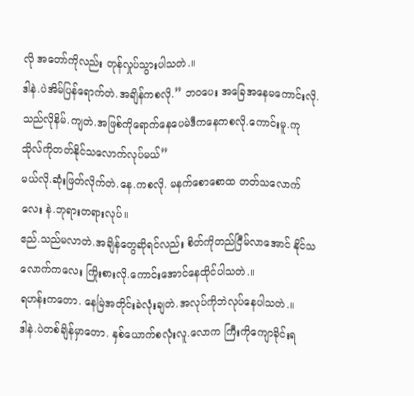လို အတော်ကိုလည်း တုန်လှုပ်သွားပါသတဲ.။
ဒါနဲ.ပဲအိမ်ပြန်ရောက်တဲ.အချိန်ကစလို.” ဘဝပေး အခြေအနေမကောင်းလို.သည်လိုနိမ်.ကျတဲ.အဖြစ်ကိုရောက်နေပေမဲဒီကနေကစလို.ကောင်းမူ.ကုသိုလ်ကိုတတ်နိုင်သလောက်လုပ်မယ်”
မယ်လို.ဆုံးဖြတ်လိုက်တဲ.နေ.ကစလို. မနက်စောစောထ တတ်သလောက်လေး နဲ.ဘုရားတရားလုပ်။
ဧည်.သည်မလာတဲ.အချိန်တွေဆိုရင်လည်း စိတ်ကိုတည်ငြီမ်လာအောင် နိုင်သလောက်ကလေး ကြိုးစားလို.ကောင်းအောင်နေထိုင်ပါသတဲ.။
ရဟန်းကတော. နေမြဲအတိုင်းခဲလုံးချတဲ.အလုပ်ကိုဘဲလုပ်နေပါသတဲ.။
ဒါနဲ.ပဲတစ်ချိန်မှာတော. နှစ်ယောက်စလုံးလူ.လောက ကြီးကိုကျောခိုင်းရ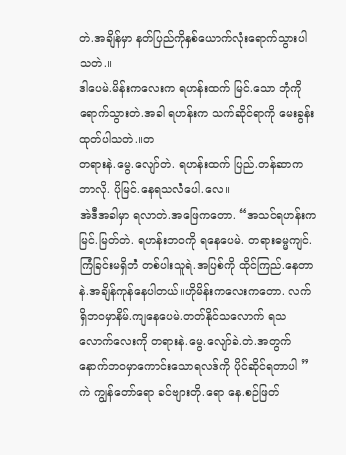တဲ.အချိန်မှာ နတ်ပြည်ကိုနှစ်ယောက်လုံးရောက်သွားပါသတဲ.။
ဒါပေမဲ.မိန်းကလေးက ရဟန်းထက် မြင်.သော ဘုံကိုရောက်သွားတဲ.အခါ ရဟန်းက သက်ဆိုင်ရာကို မေးခွန်းထုတ်ပါသတဲ.။တ
တရားနဲ.မွေ.လျော်တဲ. ရဟန်းထက် ပြည်.တန်ဆာက ဘာလို. ပိုမြင်.နေရသလဲံပေါ.လေ။
အဲဒီအခါမှာ ရလာတဲ.အဖြေကတော. “အသင်ရဟန်းက မြင်.မြတ်တဲ. ရဟန်းဘဝကို ရနေပေမဲ. တရားဓမ္မကျင်.ကြံခြင်းမရှိဘဲံ တစ်ပါးသူရဲ.အပြစ်ကို ထိုင်ကြည်.နေတာနဲ.အချိန်ကုန်နေပါတယ်။ဟိုမိန်းကလေးကတော. လက်ရှိဘဝမှာနိမ်.ကျနေပေမဲ.တတ်နိုင်သလောက် ရသလောက်လေးကို တရားနဲ.မွေ.လျော်ခဲ.တဲ.အတွက် နောက်ဘဝမှာကောင်းသောရလဒ်ကို ပိုင်ဆိုင်ရတာပါ ”
ကဲ ကျွန်တော်ရော ခင်ဗျားတို.ရော နေ.စဉ်ဖြတ်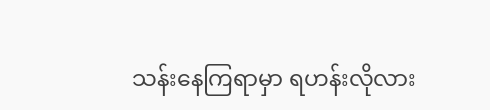သန်းနေကြရာမှာ ရဟန်းလိုလား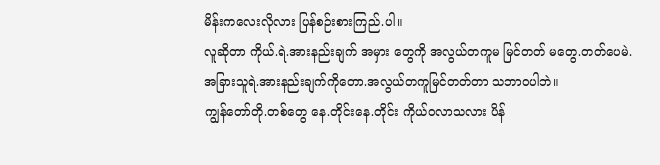မိန်းကလေးလိုလား ပြန်စဉ်းစားကြည်.ပါ။
လူဆိုတာ ကိုယ်.ရဲ.အားနည်းချက် အမှား တွေကို အလွယ်တကူမ မြင်တတ် မတွေ.တတ်ပေမဲ. အခြားသူရဲ.အားနည်းချက်ကိုတော.အလွယ်တကူမြင်တတ်တာ သဘာဝပါဘဲ။
ကျွန်တော်တို.တစ်တွေ နေ.တိုင်းနေ.တိုင်း ကိုယ်ဝလာသလား ပိန်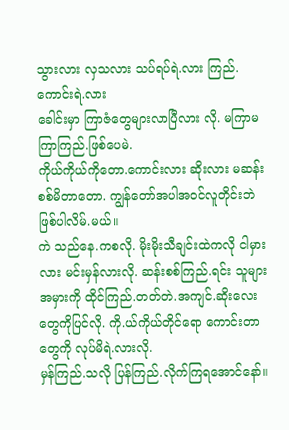သွားလား လှသလား သပ်ရပ်ရဲ.လား ကြည်.ကောင်းရဲ.လား
ခေါင်းမှာ ကြာဇံတွေများလာပြီလား လို. မကြာမကြာကြည်.ဖြစ်ပေမဲ.
ကိုယ်ကိုယ်ကိုတော.ကောင်းလား ဆိုးလား မဆန်းစစ်မိတာတော. ကျွန်တော်အပါအဝင်လူတိုင်းဘဲဖြစ်ပါလိမ်.မယ်။
ကဲ သည်နေ.ကစလို. မိုးမိုးသီချင်းထဲကလို ငါမှားလား မင်းမှန်လားလို. ဆန်းစစ်ကြည်.ရင်း သူများအမှားကို ထိုင်ကြည်.တတ်တဲ.အကျင်.ဆိုးလေးတွေကိုပြင်လို. ကို.ယ်ကိုယ်တိုင်ရော ကောင်းတာတွေကို လုပ်မိရဲ.လားလို.
မှန်ကြည်.သလို ပြန်ကြည်.လိုက်ကြရအောင်နော်။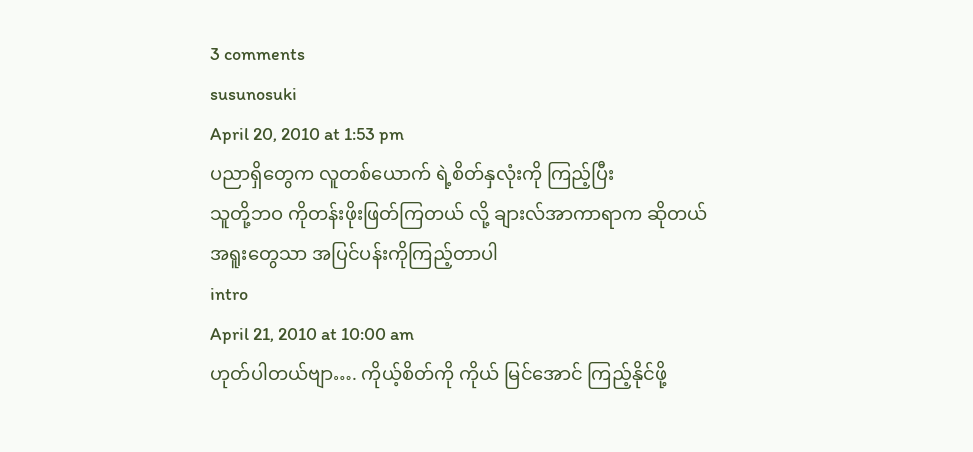3 comments
susunosuki
April 20, 2010 at 1:53 pm
ပညာရှိတွေက လူတစ်ယောက် ရဲ့စိတ်နှလုံးကို ကြည့်ပြီး
သူတို့ဘဝ ကိုတန်းဖိုးဖြတ်ကြတယ် လို့ ချားလ်အာကာရာက ဆိုတယ်
အရူးတွေသာ အပြင်ပန်းကိုကြည့်တာပါ
intro
April 21, 2010 at 10:00 am
ဟုတ်ပါတယ်ဗျာ…. ကိုယ့်စိတ်ကို ကိုယ် မြင်အောင် ကြည့်နိုင်ဖို့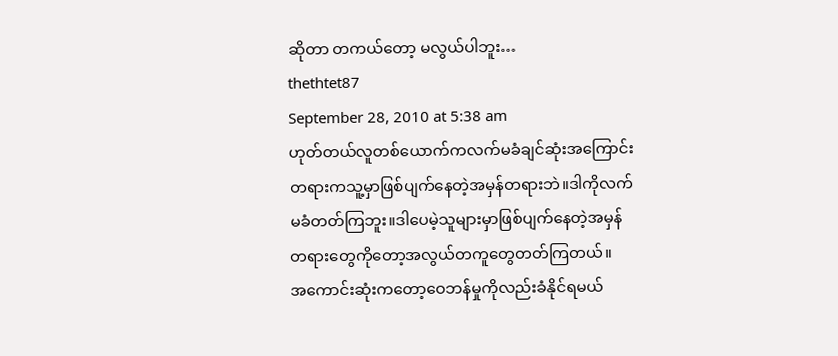ဆိုတာ တကယ်တော့ မလွယ်ပါဘူး…
thethtet87
September 28, 2010 at 5:38 am
ဟုတ်တယ်လူတစ်ယောက်ကလက်မခံချင်ဆုံးအကြောင်း
တရားကသူ့မှာဖြစ်ပျက်နေတဲ့အမှန်တရားဘဲ။ဒါကိုလက်
မခံတတ်ကြဘူး။ဒါပေမဲ့သူများမှာဖြစ်ပျက်နေတဲ့အမှန်
တရားတွေကိုတော့အလွယ်တကူတွေတတ်ကြတယ်။
အကောင်းဆုံးကတော့ဝေဘန်မှုကိုလည်းခံနိုင်ရမယ်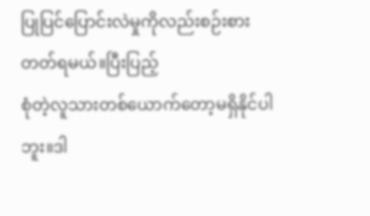ပြုပြင်ပြောင်းလဲမှုကိုလည်းစဉ်းစားတတ်ရမယ်။ပြီးပြည့်
စုံတဲ့လူသားတစ်ယောက်တော့မရှိနိုင်ပါဘူး။ဒါ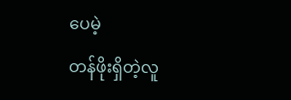ပေမဲ့
တန်ဖိုးရှိတဲ့လူ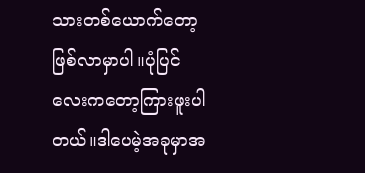သားတစ်ယောက်တော့ဖြစ်လာမှာပါ။ပုံပြင်
လေးကတော့ကြားဖူးပါတယ်။ဒါပေမဲ့အခုမှာအ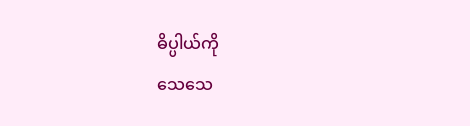ဓိပ္ပါယ်ကို
သေသေ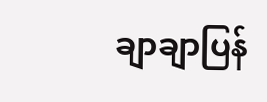ချာချာပြန်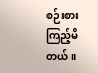စဉ်းစားကြည့်မိတယ်။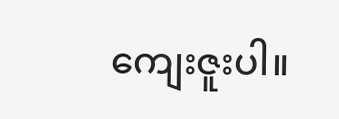ကျေးဇူးပါ။